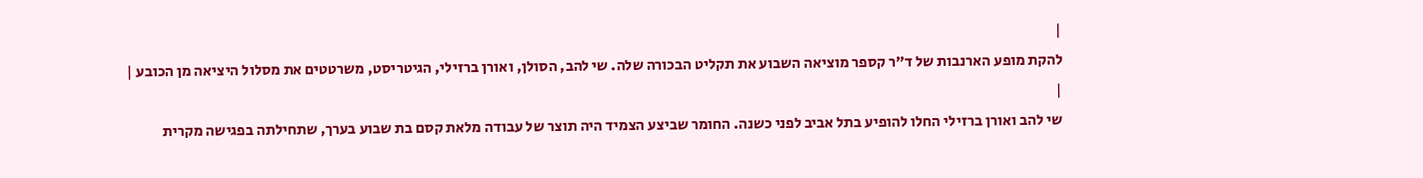|
להקת מופע הארנבות של ד"ר קספר מוציאה השבוע את תקליט הבכורה שלה. שי להב, הסולן, ואורן ברזילי, הגיטריסט, משרטטים את מסלול היציאה מן הכובע |
|
שי להב ואורן ברזילי החלו להופיע בתל אביב לפני כשנה. החומר שביצע הצמיד היה תוצר של עבודה מלאת קסם בת שבוע בערך, שתחילתה בפגישה מקרית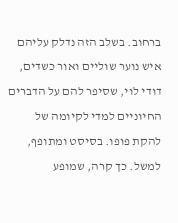ברחוב. בשלב הזה נדלק עליהם איש נוער שוליים ואור כשדים, דודי לוי, שסיפר להם על הדברים החיוניים למדי לקיומה של להקת פופו. בסיסט ומתופף, למשל. כך קרה, שמופע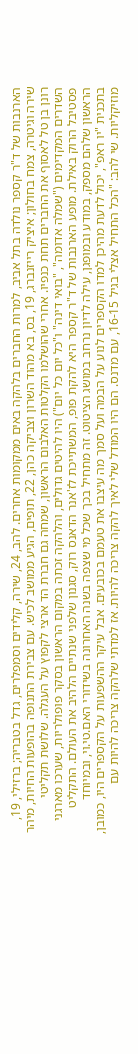הארנבות של ד"ר קספר נולדה בתל אביב, למרות החברים בלהקה באים ממקומות אחרים. להב, 24, שירה, קלידים וסמפלרים, גדל בטבריה; ברזילי, 19, שירה וגיטרה, צמח בחולון; איציק רייזנברג, 19, בס, בא מהוד השרון וצביקה כהן, 22, תופים, הגיע ממושב לכיש. עם צבירת התנופה בהופעות החיות, מיהר רונן בן טל לאסוף את החברים תחת כנפיו. אחרי שהושלמו הקלטות האלבום הראשון, שמחה גם חברת הד ארצי לקפוץ על העגלה. שלושת תקליטי השדרים המקדימים ("שמלה אדומה", "בואי דינה" ו"כל יום כל יום") היו להיטים גדולים, והלהקה זכתה במקום הראשון בסקר פופולריות, שערכו מארגני פסטיבל הרוק באילת. מופע הארנבות של ד"ר קספר היא להקת פופ, המשתייכת לז'אנר הדאנס רוק, סגנון שלפני שנתיים הלהיב את העולם. התקליט הראשון שלהם מספק, במודע ובמופגן, עילה לדיון נרחב במושג הציטוט. זה מתחיל בכך שכל מי שצפה בשנה האחרונה בשידורי האם.טי.וי, ובמיוחד בתכנית "יו ראפ", יכול לדעת מהיכן למדו הקספרים לנוע על הבמה ועל סמך מה עיצבו את טעמם בכובעים. אבל עיקר ההשפעות על הקספרים היו, כמובן, מוזיקליות. שי להב: "הכל התחיל אצלי בגיל 16-15, עם מדנס. הם היו המודל שלי לאיך להקה צריכה להיות. אז למדתי שלהקה צריכה להיות עם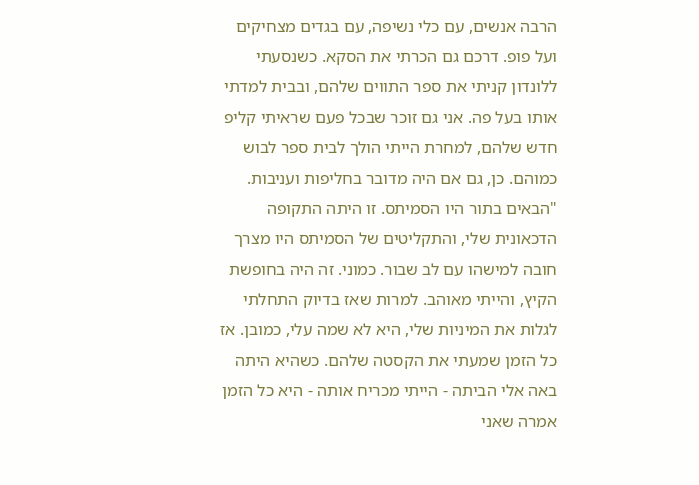הרבה אנשים, עם כלי נשיפה, עם בגדים מצחיקים ועל פופ. דרכם גם הכרתי את הסקא. כשנסעתי ללונדון קניתי את ספר התווים שלהם, ובבית למדתי אותו בעל פה. אני גם זוכר שבכל פעם שראיתי קליפ חדש שלהם, למחרת הייתי הולך לבית ספר לבוש כמוהם. כן, גם אם היה מדובר בחליפות ועניבות. "הבאים בתור היו הסמיתס. זו היתה התקופה הדכאונית שלי, והתקליטים של הסמיתס היו מצרך חובה למישהו עם לב שבור. כמוני. זה היה בחופשת הקיץ, והייתי מאוהב. למרות שאז בדיוק התחלתי לגלות את המיניות שלי, היא לא שמה עלי, כמובן. אז כל הזמן שמעתי את הקסטה שלהם. כשהיא היתה באה אלי הביתה - הייתי מכריח אותה - היא כל הזמן אמרה שאני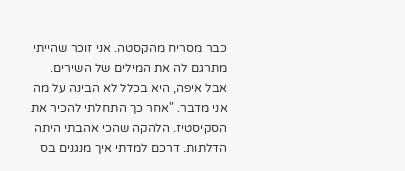כבר מסריח מהקסטה. אני זוכר שהייתי מתרגם לה את המילים של השירים. אבל איפה, היא בכלל לא הבינה על מה אני מדבר. "אחר כך התחלתי להכיר את הסקיסטיז. הלהקה שהכי אהבתי היתה הדלתות. דרכם למדתי איך מנגנים בס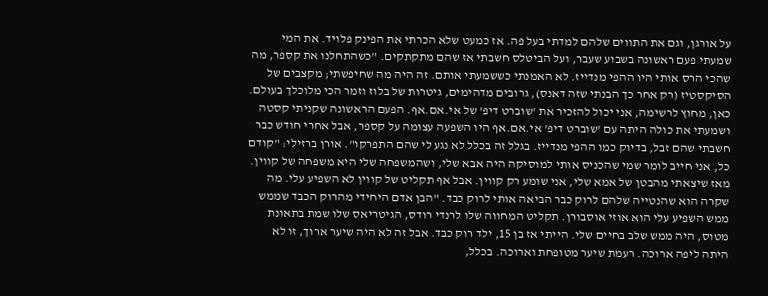על אורגן, וגם את התווים שלהם למדתי בעל פה. אז כמעט שלא הכרתי את הפינק פלויד. את המי שמעתי פעם ראשונה בשבוע שעבר, ועל הביטלס חשבתי אז שהם מתקתקים. "כשהתחלנו את קספר, מה שהכי הרס אותי היו ההפי מנדייז. לא האמנתי כששמעתי אותם. זה היה מה שחיפשתי; מקצבים של הסיקסטיז (רק אחר כך הבנתי שזה דאנס), גרובים מדהימים, גיטרות של בלוז וזמר הכי מלוכלך בעולם. כאן, מחוץ לרשימה, אני יכול להזכיר את 'שוברט דיפ' של אי.אם.אף. הפעם הראשונה שקניתי קסטה ושמעתי את כולה היתה עם 'שוברט דיפ' אי.אם.אף היו השפעה עצומה על קספר, אבל אחרי חודש כבר חשבתי שהם זבל, בדיוק כמו ההפי מנדייז. בגלל זה בכלל לא נגע לי שהם התפרקו". אורן ברזילי: "קודם כל, אני חייב לומר שמי שהכניס אותי למוסיקה היה אבא שלי, ושהמשפחה שלי היא משפחה של קווין. מאז שיצאתי מהבטן של אמא שלי, אני שומע רק קווין. אבל אף תקליט של קווין לא השפיע עלי. מה שקרה הוא שהנטייה שלהם לרוק כבר הביאה אותי לרוק כבד. "הבן אדם היחידי מהרוק הכבד שממש ממש השפיע עלי הוא אוזי אוסבורן. תקליט המחווה שלו לרנדי רודס, הגיטריאס שלו שמת בתאונת מטוס, היה ממש שלב בחיים שלי. הייתי אז בן 15, ילד רוק כבד. אבל זה לא היה שיער ארוך, זו לא היתה ליפה ארוכה. רעמת שיער מטופחת וארוכה. בכלל,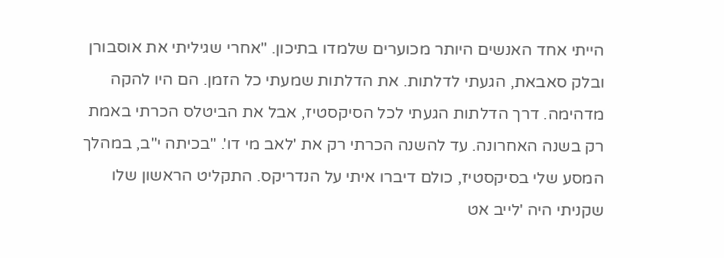הייתי אחד האנשים היותר מכוערים שלמדו בתיכון. "אחרי שגיליתי את אוסבורן ובלק סאבאת, הגעתי לדלתות. את הדלתות שמעתי כל הזמן. הם היו להקה מדהימה. דרך הדלתות הגעתי לכל הסיקסטיז, אבל את הביטלס הכרתי באמת רק בשנה האחרונה. עד להשנה הכרתי רק את 'לאב מי דו'. "בכיתה י"ב, במהלך המסע שלי בסיקסטיז, כולם דיברו איתי על הנדריקס. התקליט הראשון שלו שקניתי היה 'לייב אט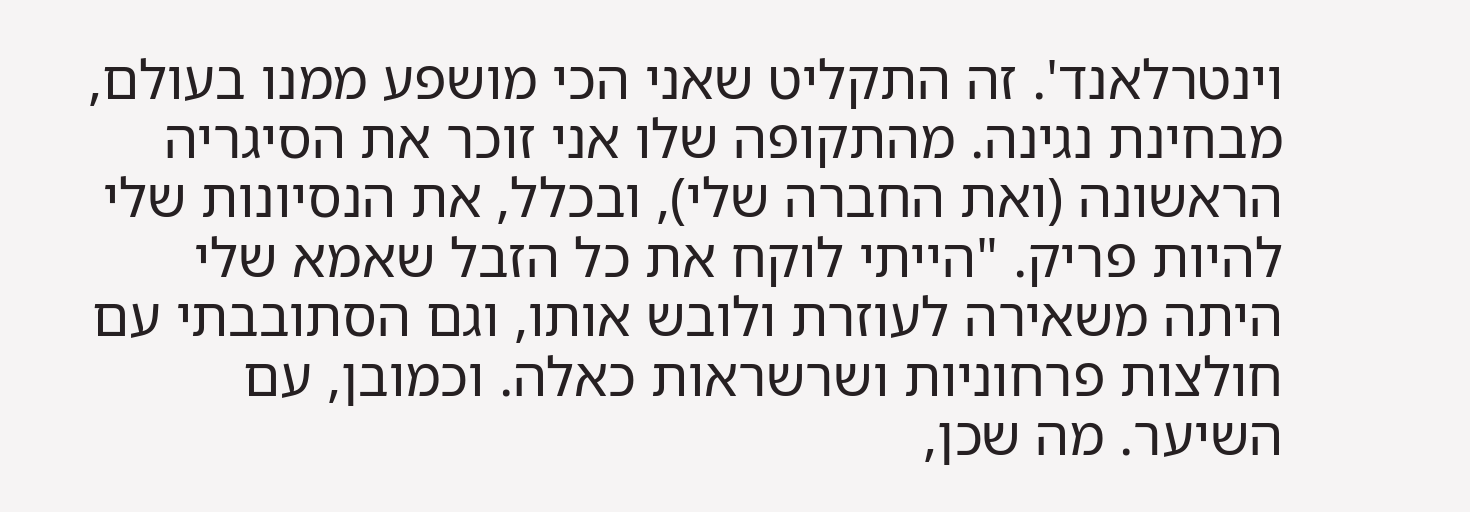וינטרלאנד'. זה התקליט שאני הכי מושפע ממנו בעולם, מבחינת נגינה. מהתקופה שלו אני זוכר את הסיגריה הראשונה (ואת החברה שלי), ובכלל, את הנסיונות שלי להיות פריק. "הייתי לוקח את כל הזבל שאמא שלי היתה משאירה לעוזרת ולובש אותו, וגם הסתובבתי עם חולצות פרחוניות ושרשראות כאלה. וכמובן, עם השיער. מה שכן,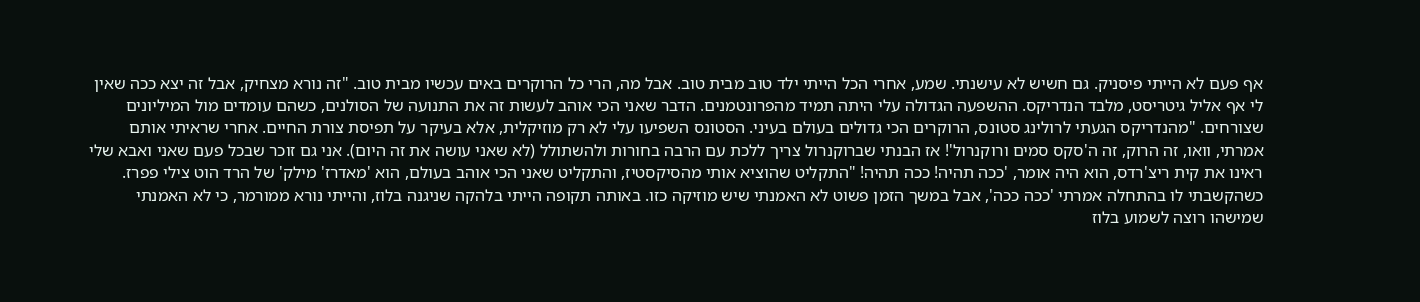אף פעם לא הייתי פיסניק. גם חשיש לא עישנתי. שמע, אחרי הכל הייתי ילד טוב מבית טוב. אבל מה, הרי כל הרוקרים באים עכשיו מבית טוב. "זה נורא מצחיק, אבל זה יצא ככה שאין לי אף אליל גיטריסט, מלבד הנדריקס. ההשפעה הגדולה עלי היתה תמיד מהפרונטמנים. הדבר שאני הכי אוהב לעשות זה את התנועה של הסולנים, כשהם עומדים מול המיליונים שצורחים. "מהנדריקס הגעתי לרולינג סטונס, הרוקרים הכי גדולים בעולם בעיני. הסטונס השפיעו עלי לא רק מוזיקלית, אלא בעיקר על תפיסת צורת החיים. אחרי שראיתי אותם אמרתי, וואו, זה הרוק, זה ה'סקס סמים ורוקנרול'! אז הבנתי שברוקנרול צריך ללכת עם הרבה בחורות ולהשתולל (לא שאני עושה את זה היום). אני גם זוכר שבכל פעם שאני ואבא שלי ראינו את קית ריצ'רדס, הוא היה אומר, 'ככה תהיה! ככה תהיה! "התקליט שהוציא אותי מהסיקסטיז, והתקליט שאני הכי אוהב בעולם, הוא 'מאדרז' מילק' של הרד הוט צילי פפרז. כשהקשבתי לו בהתחלה אמרתי 'ככה ככה', אבל במשך הזמן פשוט לא האמנתי שיש מוזיקה כזו. באותה תקופה הייתי בלהקה שניגנה בלוז, והייתי נורא ממורמר, כי לא האמנתי שמישהו רוצה לשמוע בלוז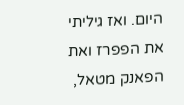היום. ואז גיליתי את הפפרז ואת הפאנק מטאל,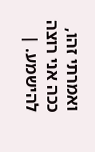ואמרתי זהו, ככה אני רוצה להישמע. |